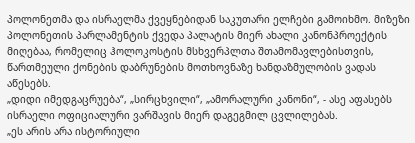პოლონეთმა და ისრაელმა ქვეყნებიდან საკუთარი ელჩები გამოიხმო. მიზეზი პოლონეთის პარლამენტის ქვედა პალატის მიერ ახალი კანონპროექტის მიღებაა, რომელიც ჰოლოკოსტის მსხვერპლთა შთამომავლებისთვის, წართმეული ქონების დაბრუნების მოთხოვნაზე ხანდაზმულობის ვადას აწესებს.
„დიდი იმედგაცრუება“, „სირცხვილი“, „ამორალური კანონი“, - ასე აფასებს ისრაელი ოფიციალური ვარშავის მიერ დაგეგმილ ცვლილებას.
„ეს არის არა ისტორიული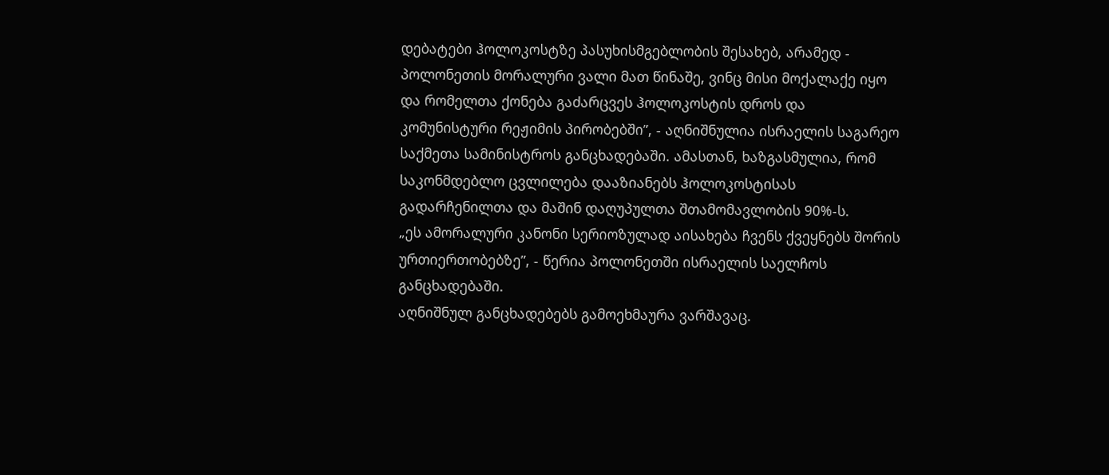დებატები ჰოლოკოსტზე პასუხისმგებლობის შესახებ, არამედ - პოლონეთის მორალური ვალი მათ წინაშე, ვინც მისი მოქალაქე იყო და რომელთა ქონება გაძარცვეს ჰოლოკოსტის დროს და კომუნისტური რეჟიმის პირობებში”, - აღნიშნულია ისრაელის საგარეო საქმეთა სამინისტროს განცხადებაში. ამასთან, ხაზგასმულია, რომ საკონმდებლო ცვლილება დააზიანებს ჰოლოკოსტისას გადარჩენილთა და მაშინ დაღუპულთა შთამომავლობის 90%-ს.
„ეს ამორალური კანონი სერიოზულად აისახება ჩვენს ქვეყნებს შორის ურთიერთობებზე”, - წერია პოლონეთში ისრაელის საელჩოს განცხადებაში.
აღნიშნულ განცხადებებს გამოეხმაურა ვარშავაც.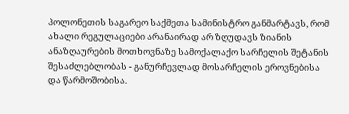პოლონეთის საგარეო საქმეთა სამინისტრო განმარტავს, რომ ახალი რეგულაციები არანაირად არ ზღუდავს ზიანის ანაზღაურების მოთხოვნაზე სამოქალაქო სარჩელის შეტანის შესაძლებლობას - განურჩევლად მოსარჩელის ეროვნებისა და წარმოშობისა.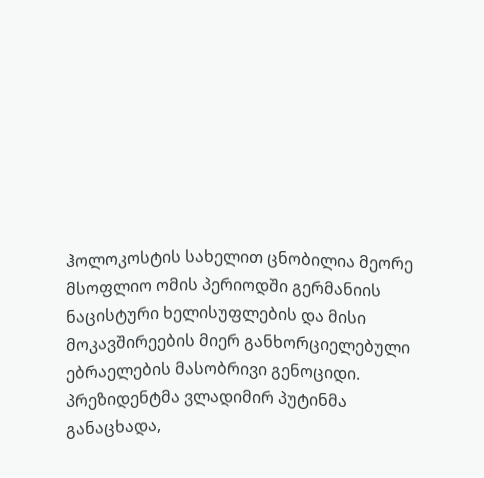ჰოლოკოსტის სახელით ცნობილია მეორე მსოფლიო ომის პერიოდში გერმანიის ნაცისტური ხელისუფლების და მისი მოკავშირეების მიერ განხორციელებული ებრაელების მასობრივი გენოციდი.
პრეზიდენტმა ვლადიმირ პუტინმა განაცხადა,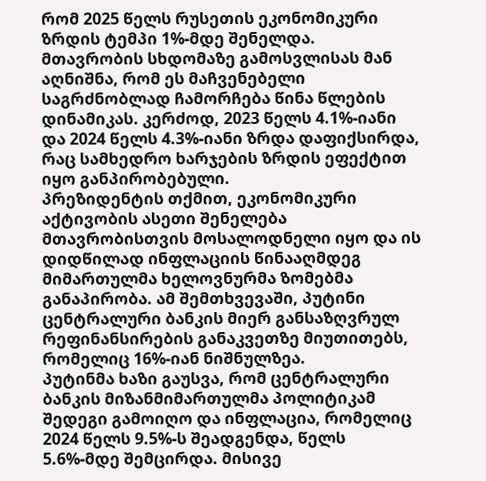რომ 2025 წელს რუსეთის ეკონომიკური ზრდის ტემპი 1%-მდე შენელდა.
მთავრობის სხდომაზე გამოსვლისას მან აღნიშნა, რომ ეს მაჩვენებელი საგრძნობლად ჩამორჩება წინა წლების დინამიკას. კერძოდ, 2023 წელს 4.1%-იანი და 2024 წელს 4.3%-იანი ზრდა დაფიქსირდა, რაც სამხედრო ხარჯების ზრდის ეფექტით იყო განპირობებული.
პრეზიდენტის თქმით, ეკონომიკური აქტივობის ასეთი შენელება მთავრობისთვის მოსალოდნელი იყო და ის დიდწილად ინფლაციის წინააღმდეგ მიმართულმა ხელოვნურმა ზომებმა განაპირობა. ამ შემთხვევაში, პუტინი ცენტრალური ბანკის მიერ განსაზღვრულ რეფინანსირების განაკვეთზე მიუთითებს, რომელიც 16%-იან ნიშნულზეა.
პუტინმა ხაზი გაუსვა, რომ ცენტრალური ბანკის მიზანმიმართულმა პოლიტიკამ შედეგი გამოიღო და ინფლაცია, რომელიც 2024 წელს 9.5%-ს შეადგენდა, წელს 5.6%-მდე შემცირდა. მისივე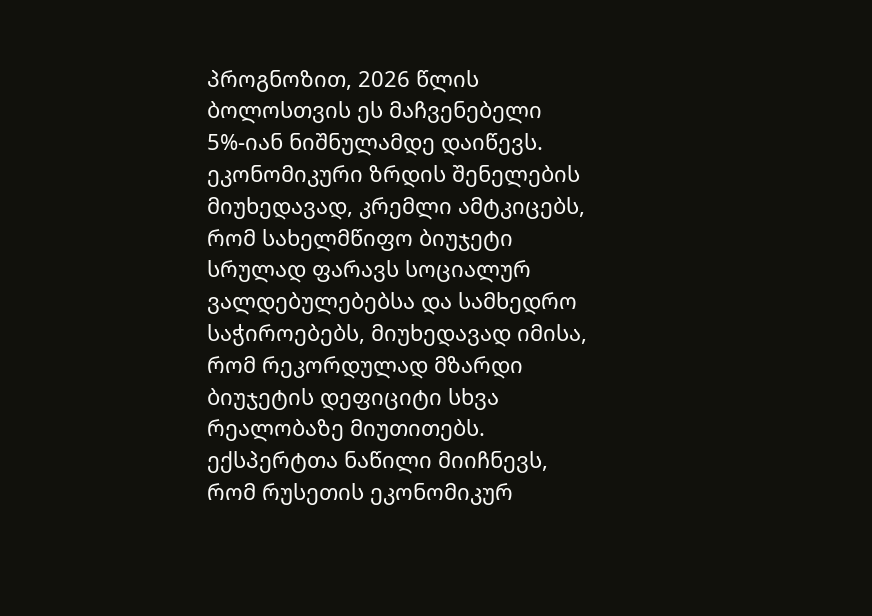პროგნოზით, 2026 წლის ბოლოსთვის ეს მაჩვენებელი 5%-იან ნიშნულამდე დაიწევს.
ეკონომიკური ზრდის შენელების მიუხედავად, კრემლი ამტკიცებს, რომ სახელმწიფო ბიუჯეტი სრულად ფარავს სოციალურ ვალდებულებებსა და სამხედრო საჭიროებებს, მიუხედავად იმისა, რომ რეკორდულად მზარდი ბიუჯეტის დეფიციტი სხვა რეალობაზე მიუთითებს.
ექსპერტთა ნაწილი მიიჩნევს, რომ რუსეთის ეკონომიკურ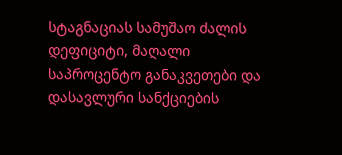სტაგნაციას სამუშაო ძალის დეფიციტი, მაღალი საპროცენტო განაკვეთები და დასავლური სანქციების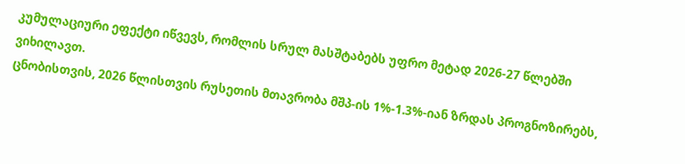კუმულაციური ეფექტი იწვევს, რომლის სრულ მასშტაბებს უფრო მეტად 2026-27 წლებში ვიხილავთ.
ცნობისთვის, 2026 წლისთვის რუსეთის მთავრობა მშპ-ის 1%-1.3%-იან ზრდას პროგნოზირებს,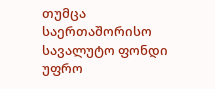თუმცა საერთაშორისო სავალუტო ფონდი უფრო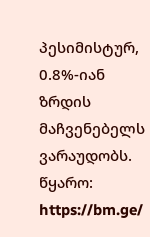პესიმისტურ, 0.8%-იან ზრდის მაჩვენებელს ვარაუდობს.
წყარო: https://bm.ge/